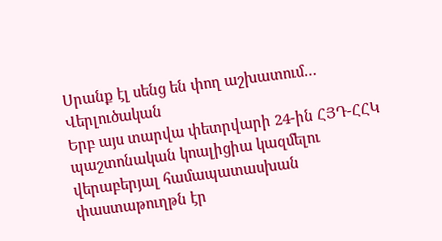Սրանք էլ սենց են փող աշխատում…
Վերլուծական
Երբ այս տարվա փետրվարի 24-ին ՀՅԴ-ՀՀԿ պաշտոնական կոալիցիա կազմելու վերաբերյալ համապատասխան փաստաթուղթն էր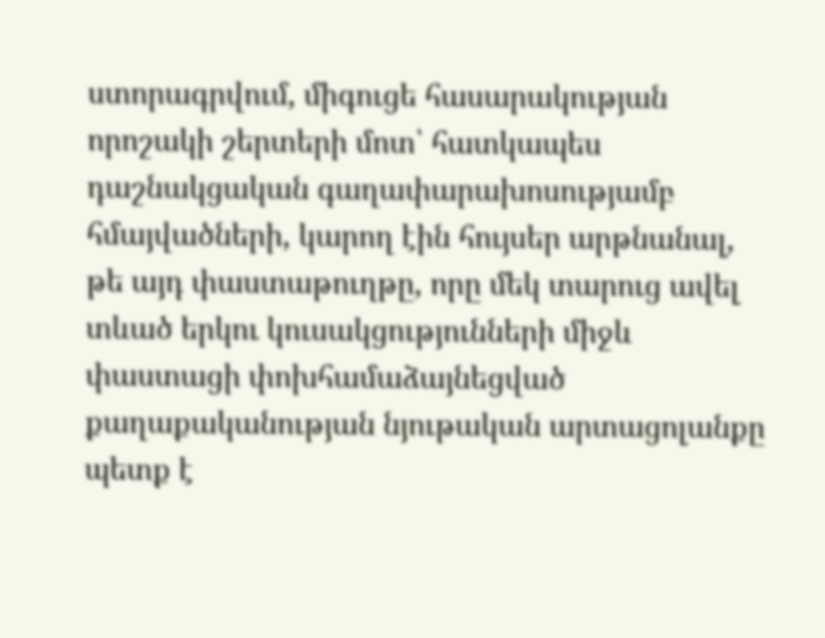ստորագրվում, միգուցե հասարակության որոշակի շերտերի մոտ՝ հատկապես դաշնակցական գաղափարախոսությամբ հմայվածների, կարող էին հույսեր արթնանալ, թե այդ փաստաթուղթը, որը մեկ տարուց ավել տևած երկու կուսակցությունների միջև փաստացի փոխհամաձայնեցված քաղաքականության նյութական արտացոլանքը պետք է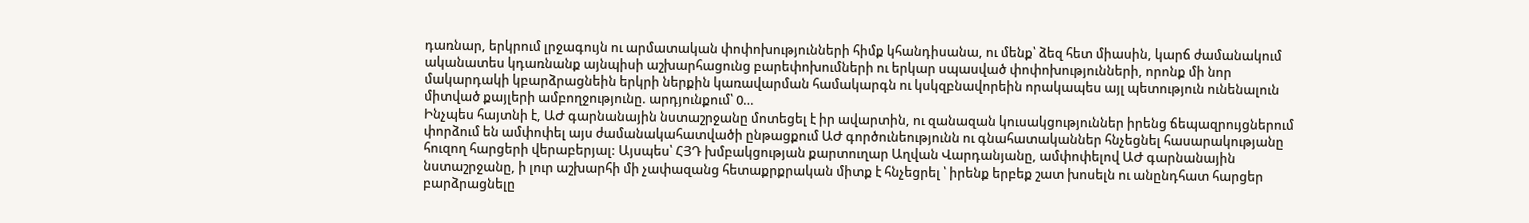դառնար, երկրում լրջագույն ու արմատական փոփոխությունների հիմք կհանդիսանա, ու մենք՝ ձեզ հետ միասին, կարճ ժամանակում ականատես կդառնանք այնպիսի աշխարհացունց բարեփոխումների ու երկար սպասված փոփոխությունների, որոնք մի նոր մակարդակի կբարձրացնեին երկրի ներքին կառավարման համակարգն ու կսկզբնավորեին որակապես այլ պետություն ունենալուն միտված քայլերի ամբողջությունը. արդյունքում՝ 0…
Ինչպես հայտնի է, ԱԺ գարնանային նստաշրջանը մոտեցել է իր ավարտին, ու զանազան կուսակցություններ իրենց ճեպազրույցներում փորձում են ամփոփել այս ժամանակահատվածի ընթացքում ԱԺ գործունեությունն ու գնահատականներ հնչեցնել հասարակությանը հուզող հարցերի վերաբերյալ: Այսպես՝ ՀՅԴ խմբակցության քարտուղար Աղվան Վարդանյանը, ամփոփելով ԱԺ գարնանային նստաշրջանը, ի լուր աշխարհի մի չափազանց հետաքրքրական միտք է հնչեցրել ՝ իրենք երբեք շատ խոսելն ու անընդհատ հարցեր բարձրացնելը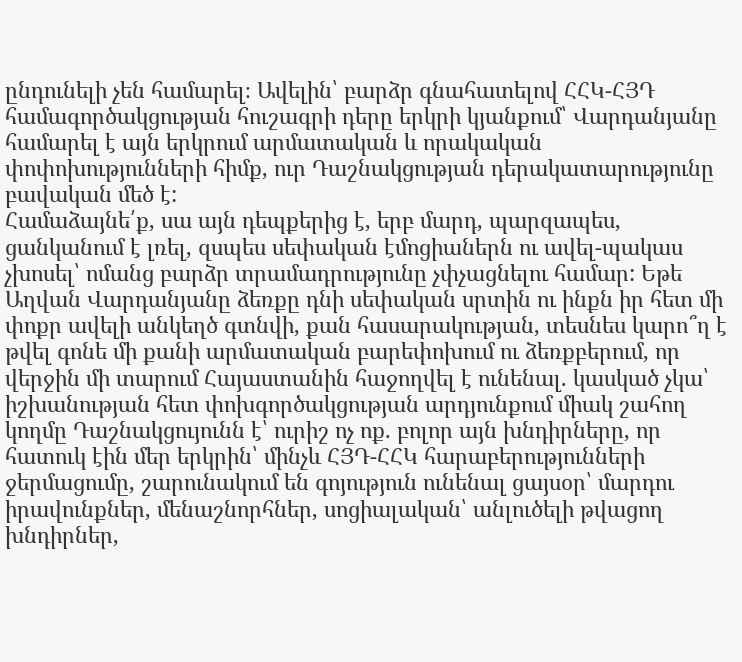ընդունելի չեն համարել։ Ավելին՝ բարձր գնահատելով ՀՀԿ-ՀՅԴ համագործակցության հուշագրի դերը երկրի կյանքում՝ Վարդանյանը համարել է այն երկրում արմատական և որակական փոփոխությունների հիմք, ուր Դաշնակցության դերակատարությունը բավական մեծ է:
Համաձայնե՛ք, սա այն դեպքերից է, երբ մարդ, պարզապես, ցանկանում է լռել, զսպես սեփական էմոցիաներն ու ավել-պակաս չխոսել՝ ոմանց բարձր տրամադրությունը չփչացնելու համար: Եթե Աղվան Վարդանյանը ձեռքը դնի սեփական սրտին ու ինքն իր հետ մի փոքր ավելի անկեղծ գտնվի, քան հասարակության, տեսնես կարո՞ղ է թվել գոնե մի քանի արմատական բարեփոխում ու ձեռքբերում, որ վերջին մի տարում Հայաստանին հաջողվել է ունենալ. կասկած չկա՝ իշխանության հետ փոխգործակցության արդյունքում միակ շահող կողմը Դաշնակցույունն է՝ ուրիշ ոչ ոք. բոլոր այն խնդիրները, որ հատուկ էին մեր երկրին՝ մինչև ՀՅԴ-ՀՀԿ հարաբերությունների ջերմացումը, շարունակում են գոյություն ունենալ ցայսօր՝ մարդու իրավունքներ, մենաշնորհներ, սոցիալական՝ անլուծելի թվացող խնդիրներ,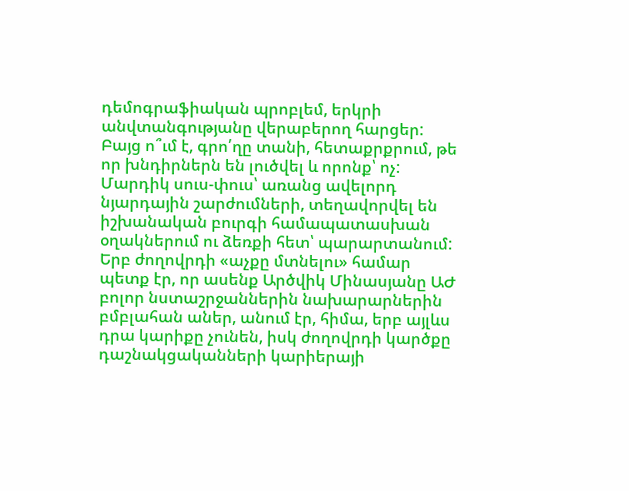դեմոգրաֆիական պրոբլեմ, երկրի անվտանգությանը վերաբերող հարցեր: Բայց ո՞ւմ է, գրո՛ղը տանի, հետաքրքրում, թե որ խնդիրներն են լուծվել և որոնք՝ ոչ: Մարդիկ սուս-փուս՝ առանց ավելորդ նյարդային շարժումների, տեղավորվել են իշխանական բուրգի համապատասխան օղակներում ու ձեռքի հետ՝ պարարտանում: Երբ ժողովրդի «աչքը մտնելու» համար պետք էր, որ ասենք Արծվիկ Մինասյանը ԱԺ բոլոր նստաշրջաններին նախարարներին բմբլահան աներ, անում էր, հիմա, երբ այլևս դրա կարիքը չունեն, իսկ ժողովրդի կարծքը դաշնակցականների կարիերայի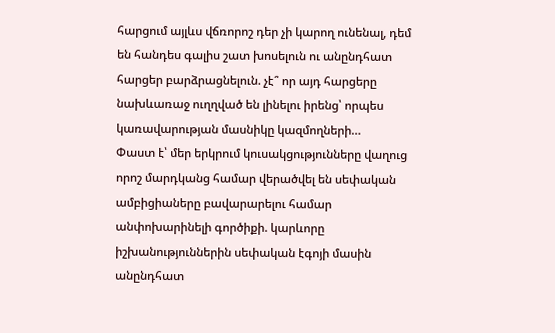հարցում այլևս վճռորոշ դեր չի կարող ունենալ, դեմ են հանդես գալիս շատ խոսելուն ու անընդհատ հարցեր բարձրացնելուն. չէ՞ որ այդ հարցերը նախևառաջ ուղղված են լինելու իրենց՝ որպես կառավարության մասնիկը կազմողների…
Փաստ է՝ մեր երկրում կուսակցությունները վաղուց որոշ մարդկանց համար վերածվել են սեփական ամբիցիաները բավարարելու համար անփոխարինելի գործիքի. կարևորը իշխանություններին սեփական էգոյի մասին անընդհատ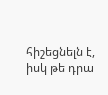հիշեցնելն է, իսկ թե դրա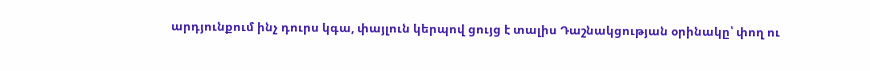արդյունքում ինչ դուրս կգա, փայլուն կերպով ցույց է տալիս Դաշնակցության օրինակը՝ փող ու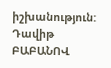իշխանություն:
Դավիթ ԲԱԲԱՆՈՎ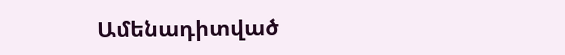Ամենադիտված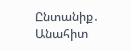Ընտանիք․ Անահիտ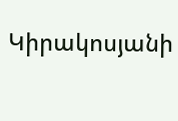Կիրակոսյանի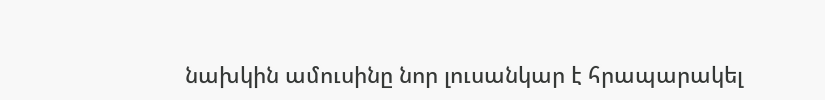նախկին ամուսինը նոր լուսանկար է հրապարակել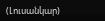(Լուսանկար)